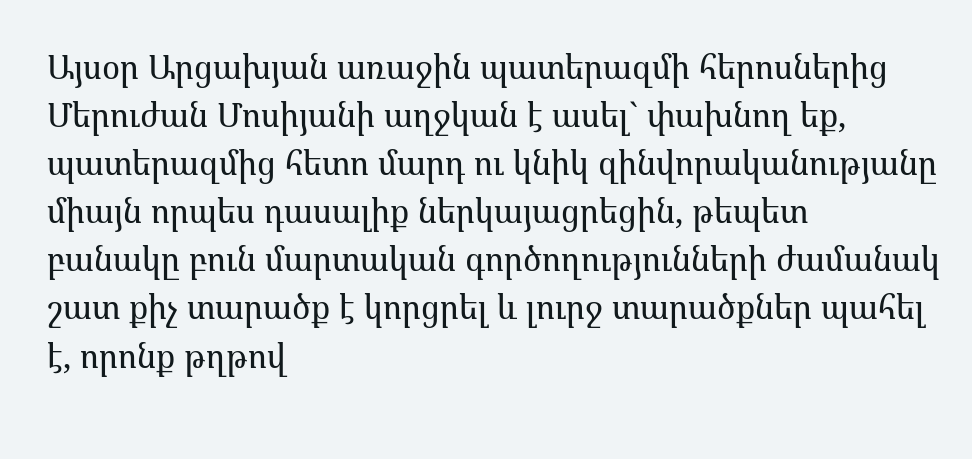Այսօր Արցախյան առաջին պատերազմի հերոսներից Մերուժան Մոսիյանի աղջկան է ասել` փախնող եք, պատերազմից հետո մարդ ու կնիկ զինվորականությանը միայն որպես դասալիք ներկայացրեցին, թեպետ բանակը բուն մարտական գործողությունների ժամանակ շատ քիչ տարածք է կորցրել և լուրջ տարածքներ պահել է, որոնք թղթով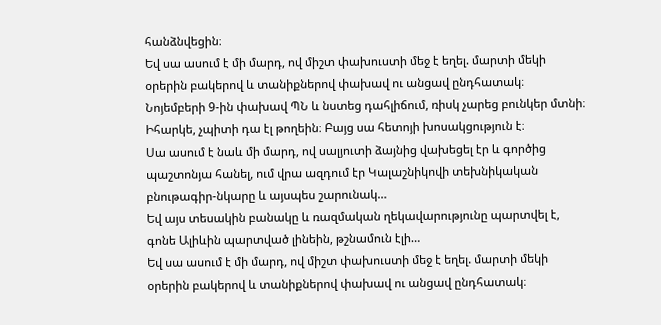հանձնվեցին։
Եվ սա ասում է մի մարդ, ով միշտ փախուստի մեջ է եղել. մարտի մեկի օրերին բակերով և տանիքներով փախավ ու անցավ ընդհատակ։ Նոյեմբերի 9-ին փախավ ՊՆ և նստեց դահլիճում, ռիսկ չարեց բունկեր մտնի։ Իհարկե, չպիտի դա էլ թողեին։ Բայց սա հետոյի խոսակցություն է։
Սա ասում է նաև մի մարդ, ով սալյուտի ձայնից վախեցել էր և գործից պաշտոնյա հանել, ում վրա ազդում էր Կալաշնիկովի տեխնիկական բնութագիր-նկարը և այսպես շարունակ…
Եվ այս տեսակին բանակը և ռազմական ղեկավարությունը պարտվել է, գոնե Ալիևին պարտված լինեին, թշնամուն էլի…
Եվ սա ասում է մի մարդ, ով միշտ փախուստի մեջ է եղել. մարտի մեկի օրերին բակերով և տանիքներով փախավ ու անցավ ընդհատակ։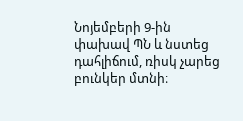Նոյեմբերի 9-ին փախավ ՊՆ և նստեց դահլիճում, ռիսկ չարեց բունկեր մտնի։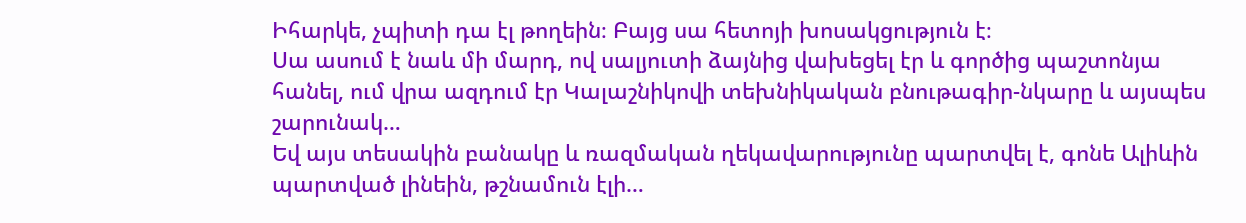Իհարկե, չպիտի դա էլ թողեին։ Բայց սա հետոյի խոսակցություն է։
Սա ասում է նաև մի մարդ, ով սալյուտի ձայնից վախեցել էր և գործից պաշտոնյա հանել, ում վրա ազդում էր Կալաշնիկովի տեխնիկական բնութագիր-նկարը և այսպես շարունակ…
Եվ այս տեսակին բանակը և ռազմական ղեկավարությունը պարտվել է, գոնե Ալիևին պարտված լինեին, թշնամուն էլի…